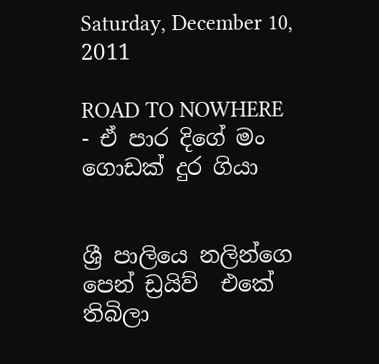Saturday, December 10, 2011

ROAD TO NOWHERE - ඒ පාර දිගේ මං ගොඩක් දුර ගියා


ශ්‍රී පාලියෙ නලින්ගෙ පෙන් ඩ්‍රයිව්  එකේ තිබිලා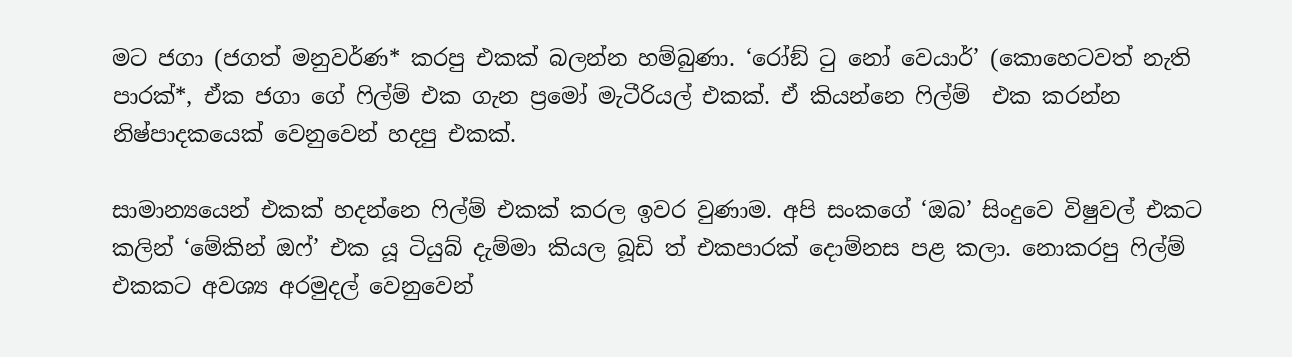මට ජගා (ජගත් මනුවර්ණ* කරපු එකක් බලන්න හම්බුණා. ‘රෝඞ් ටු නෝ වෙයාර්’ (කොහෙටවත් නැති පාරක්*, ඒක ජගා ගේ ෆිල්ම් එක ගැන ප්‍රමෝ මැටීරියල් එකක්. ඒ කියන්නෙ ෆිල්ම්  එක කරන්න නිෂ්පාදකයෙක් වෙනුවෙන් හදපු එකක්.

සාමාන්‍යයෙන් එකක් හදන්නෙ ෆිල්ම් එකක් කරල ඉවර වුණාම. අපි සංකගේ ‘ඔබ’ සිංදුවෙ විෂුවල් එකට කලින් ‘මේකින් ඔෆ්’ එක යූ ටියුබ් දැම්මා කියල බූඩි ත් එකපාරක් දොම්නස පළ කලා. නොකරපු ෆිල්ම් එකකට අවශ්‍ය අරමුදල් වෙනුවෙන්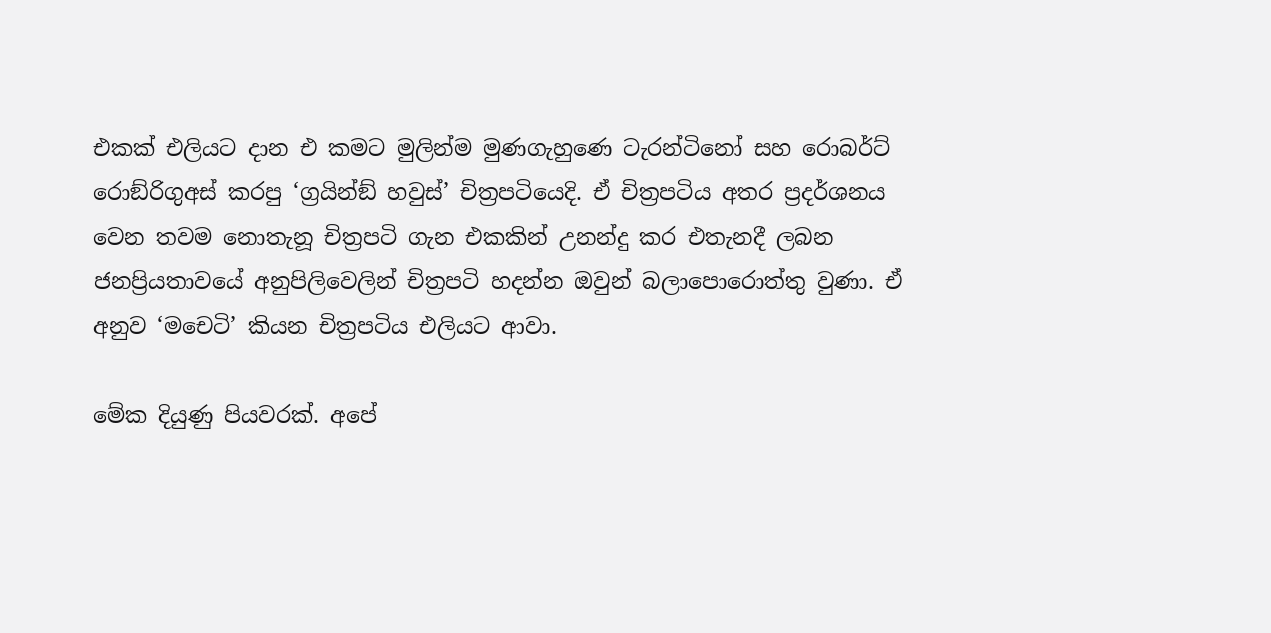එකක් එලියට දාන එ කමට මුලින්ම මුණගැහුණෙ ටැරන්ටිනෝ සහ රොබර්ට් රොඞ්රිගුඅස් කරපු ‘ග්‍රයින්ඞ් හවුස්’ චිත්‍රපටියෙදි. ඒ චිත්‍රපටිය අතර ප්‍රදර්ශනය වෙන තවම නොතැනූ චිත්‍රපටි ගැන එකකින් උනන්දු කර එතැනදී ලබන ජනප්‍රියතාවයේ අනුපිලිවෙලින් චිත්‍රපටි හදන්න ඔවුන් බලාපොරොත්තු වුණා. ඒ අනුව ‘මචෙටි’ කියන චිත්‍රපටිය එලියට ආවා.

මේක දියුණු පියවරක්. අපේ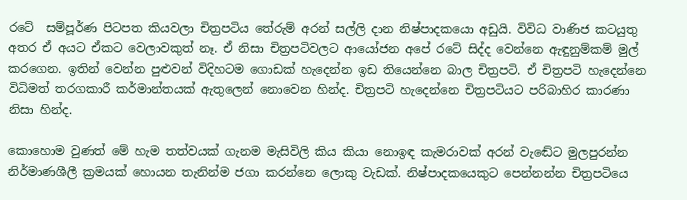රටේ  සම්පූර්ණ පිටපත කියවලා චිත්‍රපටිය තේරුම් අරන් සල්ලි දාන නිෂ්පාදකයො අඩුයි. විවිධ වාණිජ කටයුතු අතර ඒ අයට ඒකට වෙලාවකුත් නෑ. ඒ නිසා චිත්‍රපටිවලට ආයෝජන අපේ රටේ සිද්ද වෙන්නෙ ඇඳුනුම්කම් මුල් කරගෙන. ඉතින් වෙන්න පුළුවන් විදිහටම ගොඩක් හැදෙන්න ඉඩ තියෙන්නෙ බාල චිත්‍රපටි. ඒ චිත්‍රපටි හැදෙන්නෙ විධිමත් තරගකාරී කර්මාන්තයක් ඇතුලෙන් නොවෙන හින්ද. චිත්‍රපටි හැදෙන්නෙ චිත්‍රපටියට පරිබාහිර කාරණා නිසා හින්ද.

කොහොම වුණත් මේ හැම තත්වයක් ගැනම මැසිවිලි කිය කියා නොඉඳ කැමරාවක් අරන් වැඬේට මුලපුරන්න නිර්මාණශීලී ක්‍රමයක් හොයන තැනින්ම ජගා කරන්නෙ ලොකු වැඩක්. නිෂ්පාදකයෙකුට පෙන්නන්න චිත්‍රපටියෙ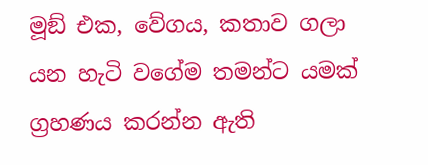මූඞ් එක, වේගය, කතාව ගලා යන හැටි වගේම තමන්ට යමක් ග්‍රහණය කරන්න ඇති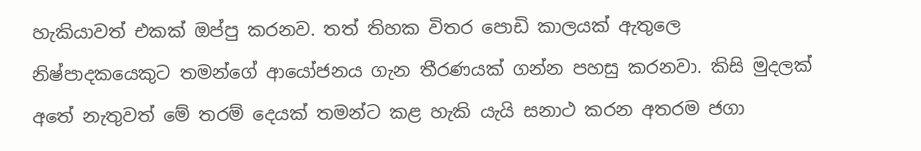හැකියාවත් එකක් ඔප්පු කරනව. තත් තිහක විතර පොඩි කාලයක් ඇතුලෙ නිෂ්පාදකයෙකුට තමන්ගේ ආයෝජනය ගැන තීරණයක් ගන්න පහසු කරනවා. කිසි මුදලක් අතේ නැතුවත් මේ තරම් දෙයක් තමන්ට කළ හැකි යැයි සනාථ කරන අතරම ජගා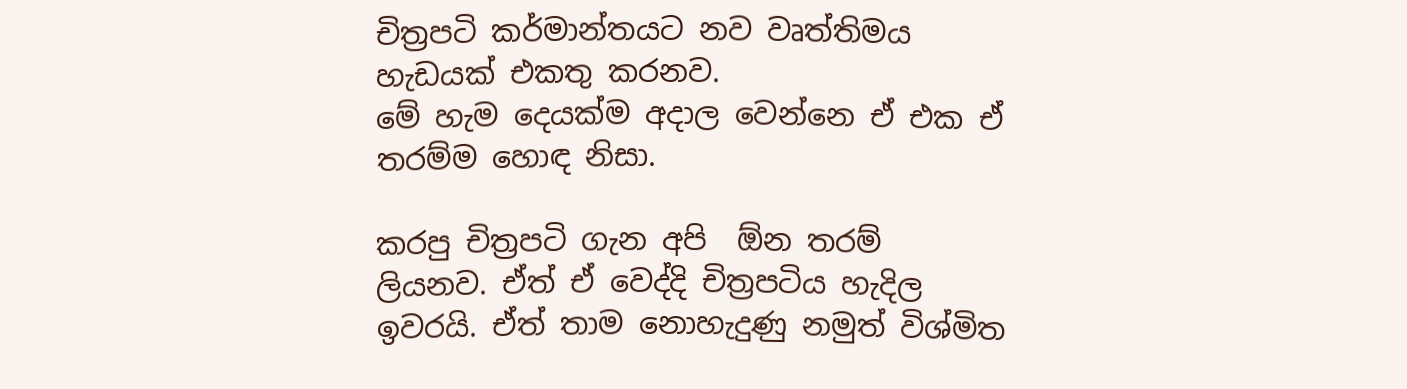චිත්‍රපටි කර්මාන්තයට නව වෘත්තිමය හැඩයක් එකතු කරනව.
මේ හැම දෙයක්ම අදාල වෙන්නෙ ඒ එක ඒ තරම්ම හොඳ නිසා.

කරපු චිත්‍රපටි ගැන අපි  ඕන තරම්  ලියනව. ඒත් ඒ වෙද්දි චිත්‍රපටිය හැදිල ඉවරයි. ඒත් තාම නොහැදුණු නමුත් විශ්මිත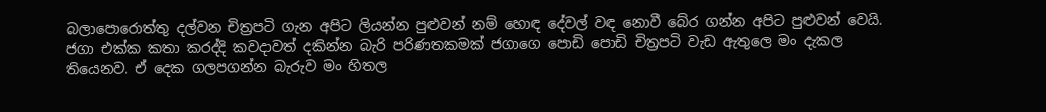බලාපොරොත්තු දල්වන චිත්‍රපටි ගැන අපිට ලියන්න පුළුවන් නම් හොඳ දේවල් වඳ නොවී බේර ගන්න අපිට පුළුවන් වෙයි.
ජගා එක්ක කතා කරද්දි කවදාවත් දකින්න බැරි පරිණතකමක් ජගාගෙ පොඩි පොඩි චිත්‍රපටි වැඩ ඇතුලෙ මං දැකල තියෙනව. ඒ දෙක ගලපගන්න බැරුව මං හිතල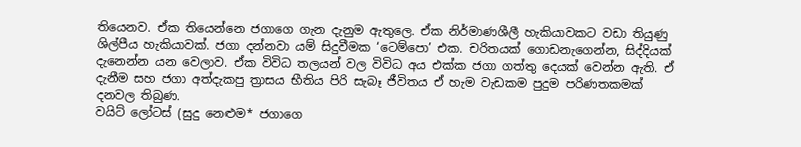තියෙනව. ඒක තියෙන්නෙ ජගාගෙ ගැන දැනුම ඇතුලෙ. ඒක නිර්මාණශීලී හැකියාවකට වඩා තියුණු ශිල්පීය හැකියාවක්. ජගා දන්නවා යම් සිදුවීමක ‘ටෙම්පො’ එක. චරිතයක් ගොඩනැගෙන්න, සිද්දියක් දැනෙන්න යන වෙලාව. ඒක විවිධ තලයන් වල විවිධ අය එක්ක ජගා ගත්තු දෙයක් වෙන්න ඇති. ඒ දැනීම සහ ජගා අත්දැකපු ත්‍රාසය භීතිය පිරි සැබෑ ජීවිතය ඒ හැම වැඩකම පුදුම පරිණතකමක් දනවල තිබුණ.
වයිට් ලෝටස් (සුදු නෙළුම* ජගාගෙ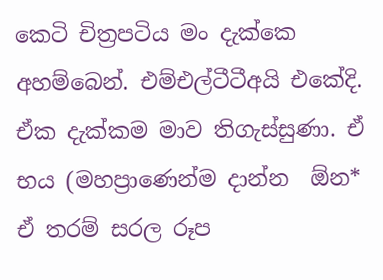කෙටි චිත්‍රපටිය මං දැක්කෙ අහම්බෙන්. එම්එල්ටීටීඅයි එකේදි. ඒක දැක්කම මාව තිගැස්සුණා. ඒ භය (මහප්‍රාණෙන්ම දාන්න  ඕන* ඒ තරම් සරල රූප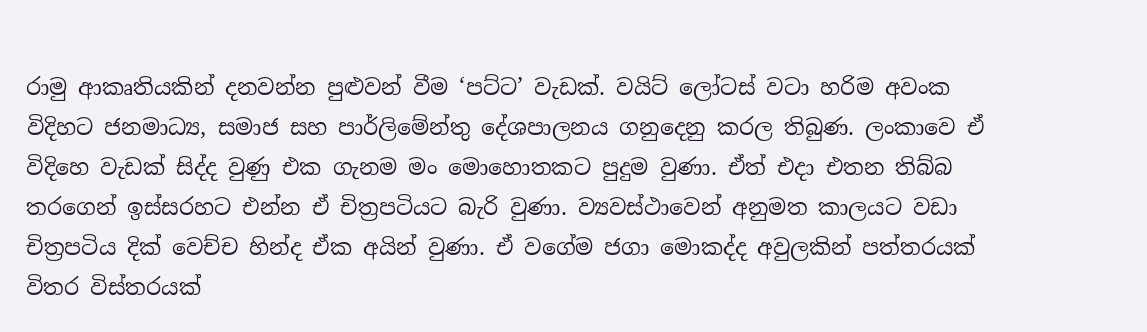රාමු ආකෘතියකින් දනවන්න පුළුවන් වීම ‘පට්ට’ වැඩක්. වයිට් ලෝටස් වටා හරිම අවංක විදිහට ජනමාධ්‍ය, සමාජ සහ පාර්ලිමේන්තු දේශපාලනය ගනුදෙනු කරල තිබුණ. ලංකාවෙ ඒ විදිහෙ වැඩක් සිද්ද වුණු එක ගැනම මං මොහොතකට පුදුම වුණා. ඒත් එදා එතන තිබ්බ තරගෙන් ඉස්සරහට එන්න ඒ චිත්‍රපටියට බැරි වුණා. ව්‍යවස්ථාවෙන් අනුමත කාලයට වඩා චිත්‍රපටිය දික් වෙච්ච හින්ද ඒක අයින් වුණා. ඒ වගේම ජගා මොකද්ද අවුලකින් පත්තරයක් විතර විස්තරයක්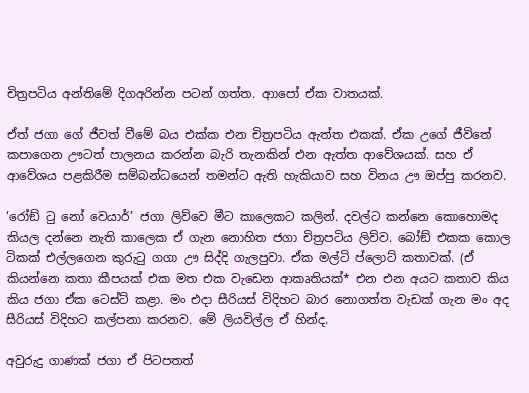චිත්‍රපටිය අන්තිමේ දිගඅරින්න පටන් ගත්ත. ආාපෝ ඒක වාතයක්.

ඒත් ජගා ගේ ජීවත් වීමේ බය එක්ක එන චිත්‍රපටිය ඇත්ත එකක්. ඒක උගේ ජීවිතේ කපාගෙන ඌටත් පාලනය කරන්න බැරි තැනකින් එන ඇත්ත ආවේශයක්. සහ ඒ ආවේශය පළකිරීම සම්බන්ධයෙන් තමන්ට ඇති හැකියාව සහ විනය ඌ ඔප්පු කරනව.

‘රෝඞ් ටු නෝ වෙයාර්’ ජගා ලිව්වෙ මීට කාලෙකට කලින්. දවල්ට කන්නෙ කොහොමද කියල දන්නෙ නැති කාලෙක ඒ ගැන නොහිත ජගා චිත්‍රපටිය ලිව්ව. බෝඞ් එකක කොල ටිකක් එල්ලගෙන කුරුටු ගගා ඌ සිද්දි ගැලපුවා. ඒක මල්ටි ප්ලොට් කතාවක්. (ඒ කියන්නෙ කතා කීපයක් එක මත එක වැඩෙන ආකෘතියක්* එන එන අයට කතාව කිය කිය ජගා ඒක ටෙස්ට් කළා. මං එදා සීරියස් විදිහට බාර නොගත්ත වැඩක් ගැන මං අද සීරියස් විදිහට කල්පනා කරනව. මේ ලියවිල්ල ඒ හින්ද.

අවුරුදු ගාණක් ජගා ඒ පිටපතත්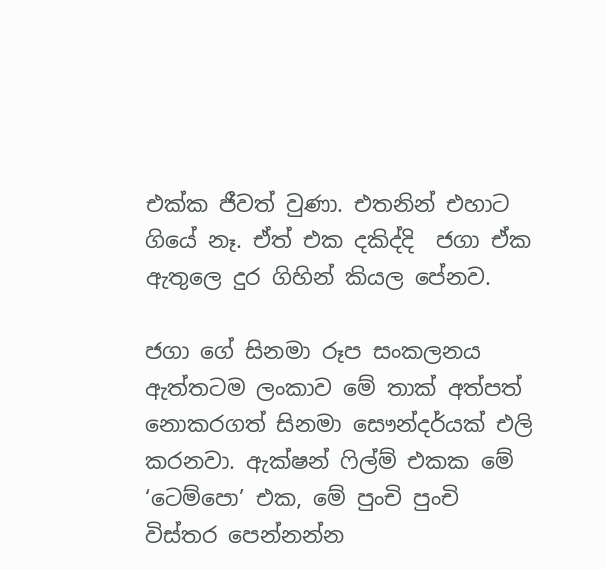එක්ක ජීවත් වුණා. එතනින් එහාට ගියේ නෑ. ඒත් එක දකිද්දි  ජගා ඒක ඇතුලෙ දුර ගිහින් කියල පේනව.

ජගා ගේ සිනමා රූප සංකලනය ඇත්තටම ලංකාව මේ තාක් අත්පත් නොකරගත් සිනමා සෞන්දර්යක් එලි කරනවා. ඇක්ෂන් ෆිල්ම් එකක මේ ‘ටෙම්පො’ එක, මේ පුංචි පුංචි විස්තර පෙන්නන්න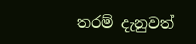තරම් දැනුවත්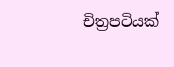චිත්‍රපටියක්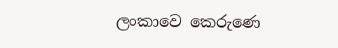ලංකාවෙ කෙරුණෙ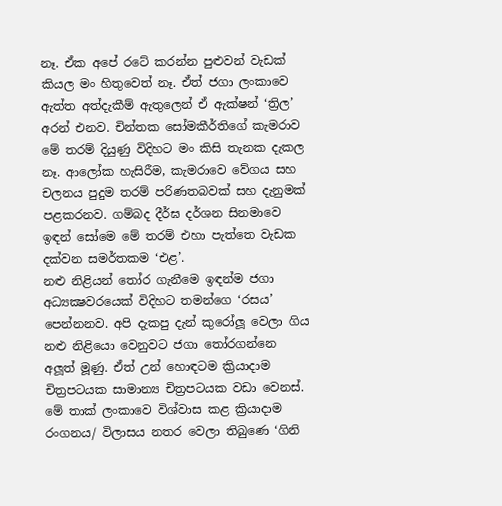නෑ. ඒක අපේ රටේ කරන්න පුළුවන් වැඩක් කියල මං හිතුවෙත් නෑ. ඒත් ජගා ලංකාවෙ ඇත්ත අත්දැකීම් ඇතුලෙන් ඒ ඇක්ෂන් ‘ත්‍රිල’ අරන් එනව. චින්තක සෝමකීර්තිගේ කැමරාව මේ තරම් දියුණු විදිහට මං කිසි තැනක දැකල නෑ. ආලෝක හැසිරීම, කැමරාවෙ වේගය සහ චලනය පුදුම තරම් පරිණතබවක් සහ දැනුමක් පළකරනව. ගම්බද දීර්ඝ දර්ශන සිනමාවෙ ඉඳන් සෝමෙ මේ තරම් එහා පැත්තෙ වැඩක දක්වන සමර්තකම ‘එළ’.
නළු නිළියන් තෝර ගැනීමෙ ඉඳන්ම ජගා අධ්‍යක්‍ෂවරයෙක් විදිහට තමන්ගෙ ‘රසය’ පෙන්නනව. අපි දැකපු දැන් කුරෝලූ වෙලා ගිය නළු නිළියො වෙනුවට ජගා තෝරගන්නෙ අලූත් මූණු. ඒත් උන් හොඳටම ක්‍රියාදාම චිත්‍රපටයක සාමාන්‍ය චිත්‍රපටයක වඩා වෙනස්. මේ තාක් ලංකාවෙ විශ්වාස කළ ක්‍රියාදාම රංගනය/ විලාසය නතර වෙලා තිබුණෙ ‘ගිනි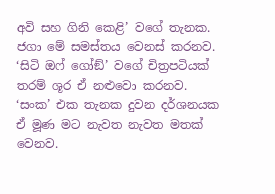අවි සහ ගිනි කෙළි’ වගේ තැනක. ජගා මේ සමස්තය වෙනස් කරනව. ‘සිටි ඔෆ් ගෝඞ්’ වගේ චිත්‍රපටියක් තරම් ශූර ඒ නළුවො කරනව. ‘සංක’ එක තැනක දුවන දර්ශනයක ඒ මූණ මට නැවත නැවත මතක් වෙනව.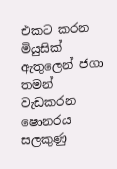එකට කරන මියුසික් ඇතුලෙන් ජගා තමන් වැඩකරන ෂොනරය සලකුණු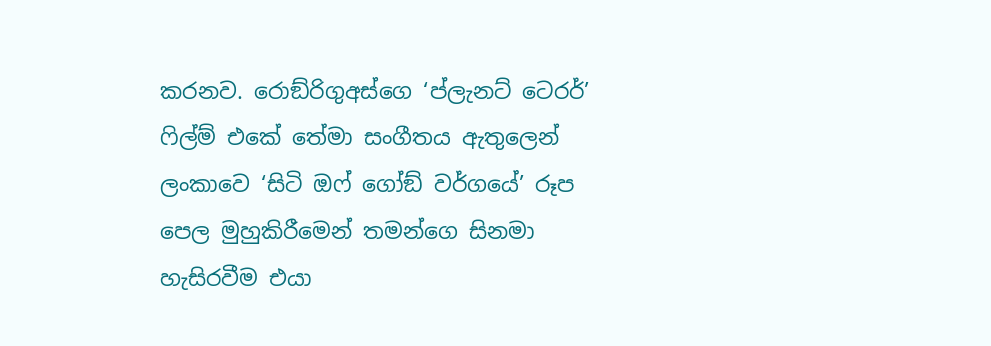කරනව. රොඞ්රිගුඅස්ගෙ ‘ප්ලැනට් ටෙරර්’ ෆිල්ම් එකේ තේමා සංගීතය ඇතුලෙන් ලංකාවෙ ‘සිටි ඔෆ් ගෝඞ් වර්ගයේ’ රූප පෙල මුහුකිරීමෙන් තමන්ගෙ සිනමා හැසිරවීම එයා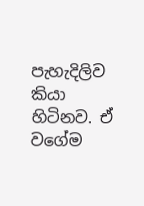පැහැදිලිව කියා හිටිනව. ඒ වගේම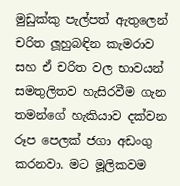මුඩුක්කු පැල්පත් ඇතුලෙන් චරිත ලූහුබඳින කැමරාව සහ ඒ චරිත වල භාවයන් සමතුලිතව හැසිරවීම ගැන තමන්ගේ හැකියාව දක්වන රූප පෙලක් ජගා අඩංගු කරනවා. මට මූලිකවම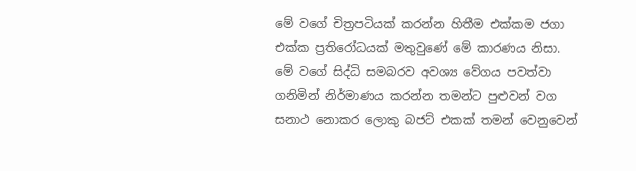මේ වගේ චිත්‍රපටියක් කරන්න හිතීම එක්කම ජගා එක්ක ප්‍රතිරෝධයක් මතුවුණේ මේ කාරණය නිසා. මේ වගේ සිද්ධි සමබරව අවශ්‍ය වේගය පවත්වා ගනිමින් නිර්මාණය කරන්න තමන්ට පුළුවන් වග සනාථ නොකර ලොකු බජට් එකක් තමන් වෙනුවෙන්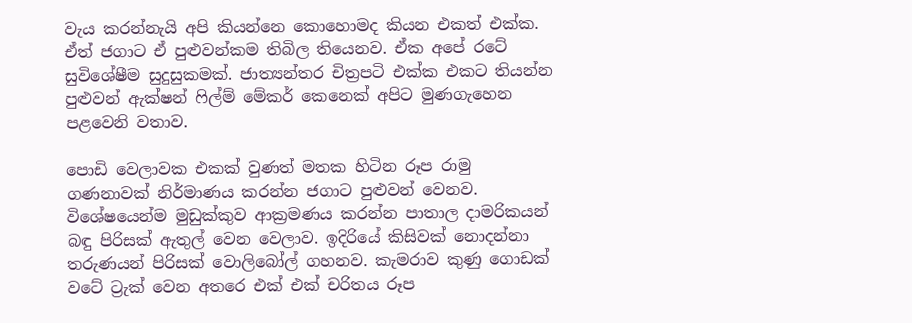වැය කරන්නැයි අපි කියන්නෙ කොහොමද කියන එකත් එක්ක. ඒත් ජගාට ඒ පුළුවන්කම තිබිල තියෙනව. ඒක අපේ රටේ සුවිශේෂීම සුදුසුකමක්. ජාත්‍යන්තර චිත්‍රපටි එක්ක එකට තියන්න පුළුවන් ඇක්ෂන් ෆිල්ම් මේකර් කෙනෙක් අපිට මුණගැහෙන පළවෙනි වතාව.

පොඩි වෙලාවක එකක් වුණත් මතක හිටින රූප රාමු ගණනාවක් නිර්මාණය කරන්න ජගාට පුළුවන් වෙනව. විශේෂයෙන්ම මුඩුක්කුව ආක්‍රමණය කරන්න පාතාල දාමරිකයන් බඳු පිරිසක් ඇතුල් වෙන වෙලාව. ඉදිරියේ කිසිවක් නොදන්නා තරුණයන් පිරිසක් වොලිබෝල් ගහනව. කැමරාව කුණු ගොඩක් වටේ ට්‍රැක් වෙන අතරෙ එක් එක් චරිතය රූප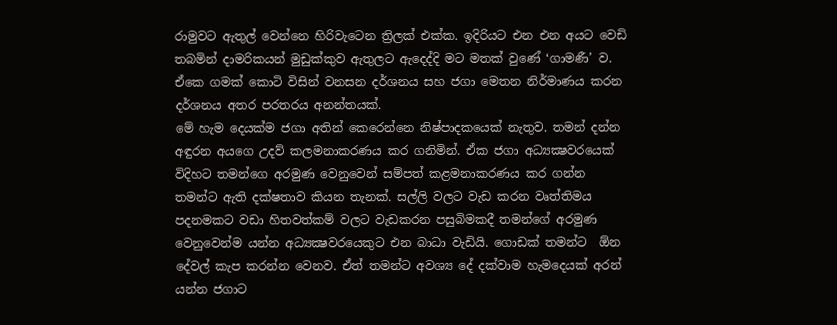රාමුවට ඇතුල් වෙන්නෙ හිරිවැටෙන ත්‍රිලක් එක්ක. ඉදිරියට එන එන අයට වෙඩි තබමින් දාමරිකයන් මුඩුක්කුව ඇතුලට ඇදෙද්දි මට මතක් වුණේ ‘ගාමණී’ ව. ඒකෙ ගමක් කොටි විසින් වනසන දර්ශනය සහ ජගා මෙතන නිර්මාණය කරන දර්ශනය අතර පරතරය අනන්තයක්.
මේ හැම දෙයක්ම ජගා අතින් කෙරෙන්නෙ නිෂ්පාදකයෙක් නැතුව. තමන් දන්න අඳුරන අයගෙ උදව් කලමනාකරණය කර ගනිමින්. ඒක ජගා අධ්‍යක්‍ෂවරයෙක් විදිහට තමන්ගෙ අරමුණ වෙනුවෙන් සම්පත් කළමනාකරණය කර ගන්න තමන්ට ඇති දක්ෂතාව කියන තැනක්. සල්ලි වලට වැඩ කරන වෘත්තිමය පදනමකට වඩා හිතවත්කම් වලට වැඩකරන පසුබිමකදී තමන්ගේ අරමුණ වෙනුවෙන්ම යන්න අධ්‍යක්‍ෂවරයෙකුට එන බාධා වැඩියි. ගොඩක් තමන්ට  ඕන දේවල් කැප කරන්න වෙනව. ඒත් තමන්ට අවශ්‍ය දේ දක්වාම හැමදෙයක් අරන් යන්න ජගාට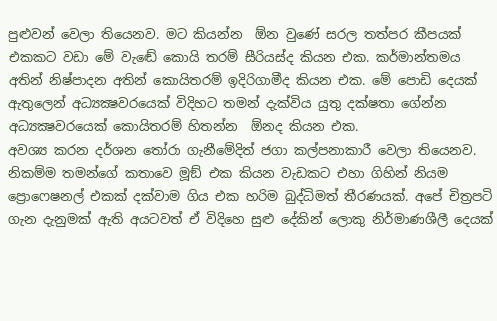පුළුවන් වෙලා තියෙනව. මට කියන්න  ඕන වුණේ සරල තත්පර කීපයක් එකකට වඩා මේ වැඬේ කොයි තරම් සීරියස්ද කියන එක. කර්මාන්තමය අතින් නිෂ්පාදන අතින් කොයිතරම් ඉදිරිගාමීද කියන එක. මේ පොඩි දෙයක් ඇතුලෙන් අධ්‍යක්‍ෂවරයෙක් විදිහට තමන් දැක්විය යුතු දක්ෂතා ගේන්න අධ්‍යක්‍ෂවරයෙක් කොයිතරම් හිතන්න  ඕනද කියන එක.
අවශ්‍ය කරන දර්ශන තෝරා ගැනීමේදිත් ජගා කල්පනාකාරී වෙලා තියෙනව. නිකම්ම තමන්ගේ කතාවෙ මූඞ් එක කියන වැඩකට එහා ගිහින් නියම ප්‍රොෆෙෂනල් එකක් දක්වාම ගිය එක හරිම බුද්ධිමත් තීරණයක්. අපේ චිත්‍රපටි ගැන දැනුමක් ඇති අයටවත් ඒ විදිහෙ සුළු දේකින් ලොකු නිර්මාණශීලී දෙයක්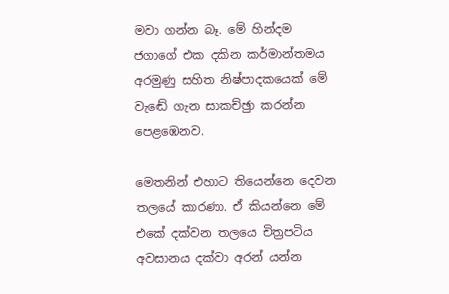මවා ගන්න බෑ. මේ හින්දම ජගාගේ එක දකින කර්මාන්තමය අරමුණු සහිත නිෂ්පාදකයෙක් මේ වැඬේ ගැන සාකච්ඡුා කරන්න පෙළඹෙනව.

මෙතනින් එහාට තියෙන්නෙ දෙවන තලයේ කාරණා. ඒ කියන්නෙ මේ එකේ දක්වන තලයෙ චිත්‍රපටිය අවසානය දක්වා අරන් යන්න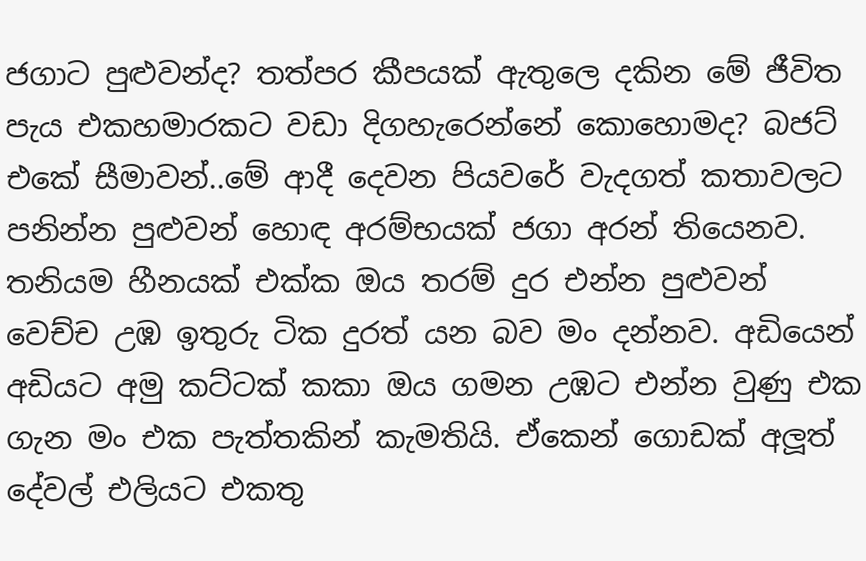ජගාට පුළුවන්ද? තත්පර කීපයක් ඇතුලෙ දකින මේ ජීවිත පැය එකහමාරකට වඩා දිගහැරෙන්නේ කොහොමද? බජට් එකේ සීමාවන්..මේ ආදී දෙවන පියවරේ වැදගත් කතාවලට පනින්න පුළුවන් හොඳ අරම්භයක් ජගා අරන් තියෙනව.
තනියම හීනයක් එක්ක ඔය තරම් දුර එන්න පුළුවන් වෙච්ච උඹ ඉතුරු ටික දුරත් යන බව මං දන්නව. අඩියෙන් අඩියට අමු කට්ටක් කකා ඔය ගමන උඹට එන්න වුණු එක ගැන මං එක පැත්තකින් කැමතියි. ඒකෙන් ගොඩක් අලූත් දේවල් එලියට එකතු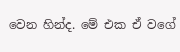වෙන හින්ද. මේ එක ඒ වගේ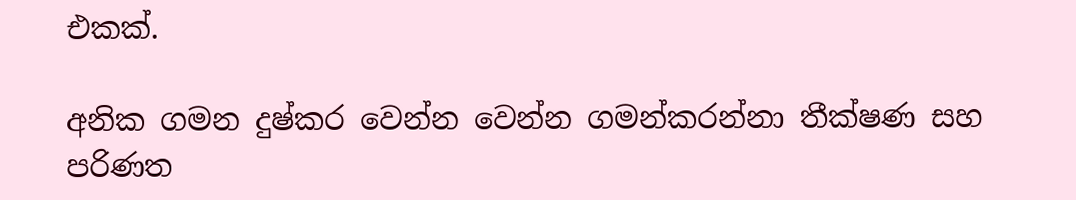එකක්.

අනික ගමන දුෂ්කර වෙන්න වෙන්න ගමන්කරන්නා තීක්ෂණ සහ පරිණත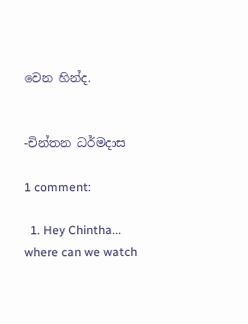වෙන හින්ද.


-චින්තන ධර්මදාස

1 comment:

  1. Hey Chintha... where can we watch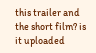this trailer and the short film? is it uploaded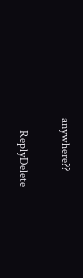anywhere??

    ReplyDelete